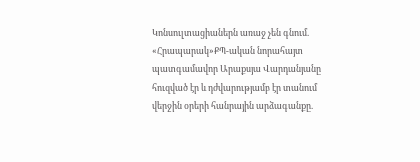Կոնսուլտացիաներն առաջ չեն գնում. «Հրապարակ»ՔՊ-ական նորահայտ պատգամավոր Արաքսյա Վարդանյանը հուզված էր և դժվարությամբ էր տանում վերջին օրերի հանրային արձագանքը.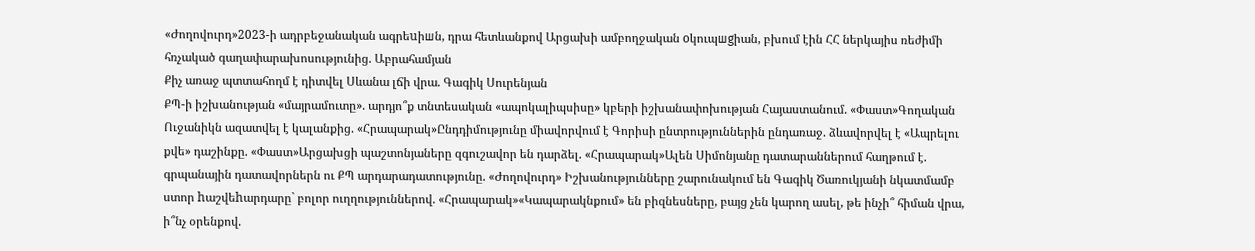«Ժողովուրդ»2023-ի ադրբեջանական ագրեuիшն, դրա հետևանքով Արցախի ամբողջական oկուպшgիան, բխում էին ՀՀ ներկայիս ռեժիմի հռչակած գաղափարախոսությունից. Աբրահամյան
Քիչ առաջ պտտահողմ է դիտվել Սևանա լճի վրա. Գագիկ Սուրենյան
ՔՊ-ի իշխանության «մայրամուտը». արդյո՞ք տնտեսական «ապոկալիպսիսը» կբերի իշխանափոխության Հայաստանում. «Փաստ»Գողական Ուջանիկն ազատվել է կալանքից. «Հրապարակ»Ընդդիմությունը միավորվում է Գորիսի ընտրություններին ընդառաջ. ձևավորվել է «Ապրելու քվե» դաշինքը. «Փաստ»Արցախցի պաշտոնյաները զգուշավոր են դարձել. «Հրապարակ»Ալեն Սիմոնյանը դատարաններում հաղթում է. գրպանային դատավորներն ու ՔՊ արդարադատությունը. «Ժողովուրդ» Իշխանությունները շարունակում են Գագիկ Ծառուկյանի նկատմամբ ստոր hաշվեhարդարը` բոլոր ուղղություններով. «Հրապարակ»«Կապարակնքում» են բիզնեսները, բայց չեն կարող ասել, թե ինչի՞ հիման վրա, ի՞նչ օրենքով.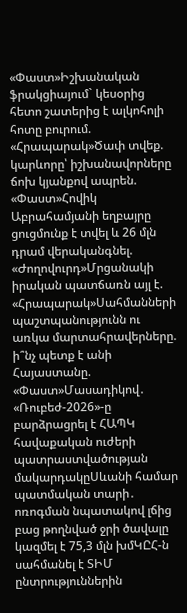«Փաստ»Իշխանական ֆրակցիայում` կեսօրից հետո շատերից է ալկոհոլի հոտը բուրում. «Հրապարակ»Ծափ տվեք. կարևորը՝ իշխանավորները ճոխ կյանքով ապրեն. «Փաստ»Հովիկ Աբրահամյանի եղբայրը ցուցմունք է տվել և 26 մլն դրամ վերականգնել. «Ժողովուրդ»Մրցանակի իրական պատճառն այլ է. «Հրապարակ»Սահմանների պաշտպանությունն ու առկա մարտահրավերները. ի՞նչ պետք է անի Հայաստանը. «Փաստ»Մասադիկով․ «Ռուբեժ-2026»-ը բարձրացրել է ՀԱՊԿ հավաքական ուժերի պատրաստվածության մակարդակըՍևանի համար պատմական տարի․ ոռոգման նպատակով լճից բաց թողնված ջրի ծավալը կազմել է 75,3 մլն խմԿԸՀ-ն սահմանել է ՏԻՄ ընտրություններին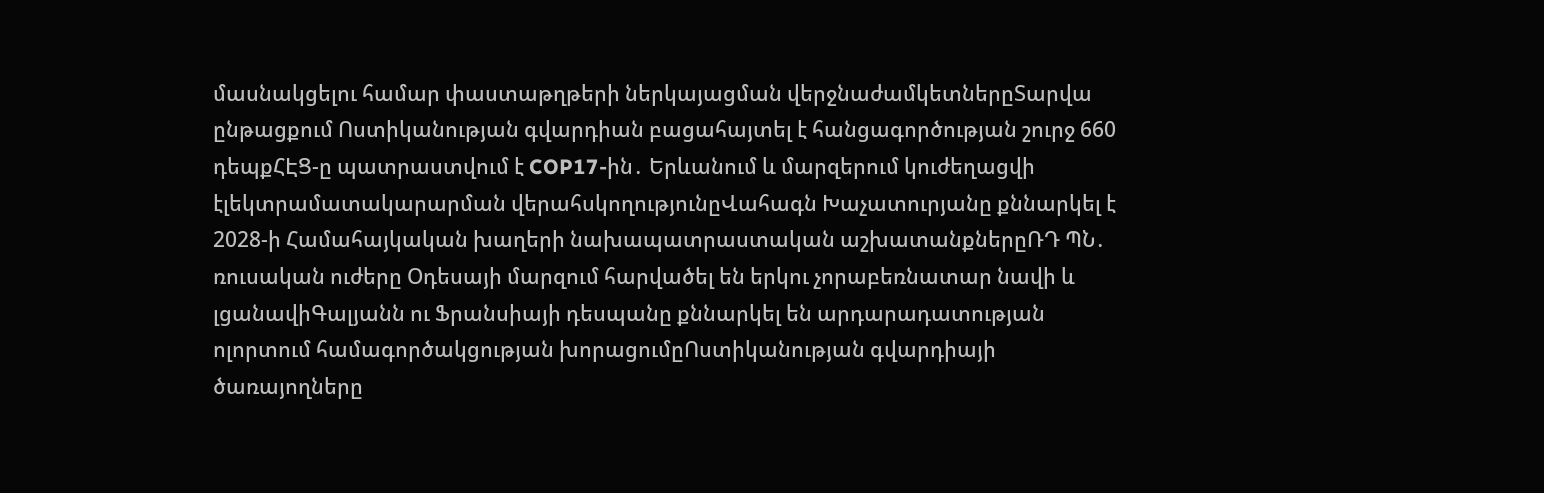մասնակցելու համար փաստաթղթերի ներկայացման վերջնաժամկետներըՏարվա ընթացքում Ոստիկանության գվարդիան բացահայտել է հանցագործության շուրջ 660 դեպքՀԷՑ-ը պատրաստվում է COP17-ին․ Երևանում և մարզերում կուժեղացվի էլեկտրամատակարարման վերահսկողությունըՎահագն Խաչատուրյանը քննարկել է 2028-ի Համահայկական խաղերի նախապատրաստական աշխատանքներըՌԴ ՊՆ․ ռուսական ուժերը Օդեսայի մարզում հարվածել են երկու չորաբեռնատար նավի և լցանավիԳալյանն ու Ֆրանսիայի դեսպանը քննարկել են արդարադատության ոլորտում համագործակցության խորացումըՈստիկանության գվարդիայի ծառայողները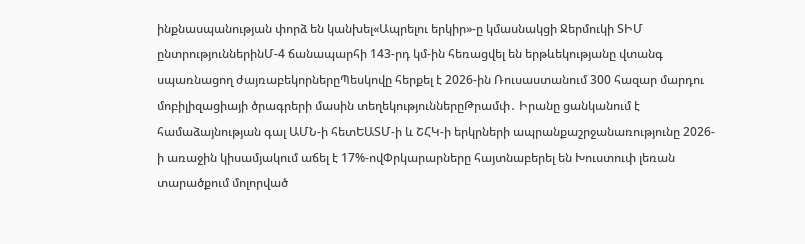ինքնասպանության փորձ են կանխել«Ապրելու երկիր»-ը կմասնակցի Ջերմուկի ՏԻՄ ընտրություններինՄ-4 ճանապարհի 143-րդ կմ-ին հեռացվել են երթևեկությանը վտանգ սպառնացող ժայռաբեկորներըՊեսկովը հերքել է 2026-ին Ռուսաստանում 300 հազար մարդու մոբիլիզացիայի ծրագրերի մասին տեղեկություններըԹրամփ․ Իրանը ցանկանում է համաձայնության գալ ԱՄՆ-ի հետԵԱՏՄ-ի և ՇՀԿ-ի երկրների ապրանքաշրջանառությունը 2026-ի առաջին կիսամյակում աճել է 17%-ովՓրկարարները հայտնաբերել են Խուստուփ լեռան տարածքում մոլորված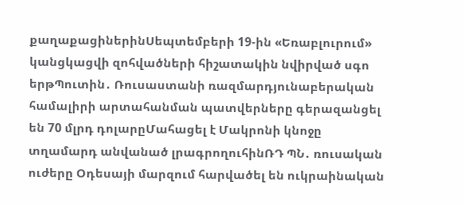քաղաքացիներինՍեպտեմբերի 19-ին «Եռաբլուրում» կանցկացվի զոհվածների հիշատակին նվիրված սգո երթՊուտին․ Ռուսաստանի ռազմարդյունաբերական համալիրի արտահանման պատվերները գերազանցել են 70 մլրդ դոլարըՄահացել է Մակրոնի կնոջը տղամարդ անվանած լրագրողուհինՌԴ ՊՆ․ ռուսական ուժերը Օդեսայի մարզում հարվածել են ուկրաինական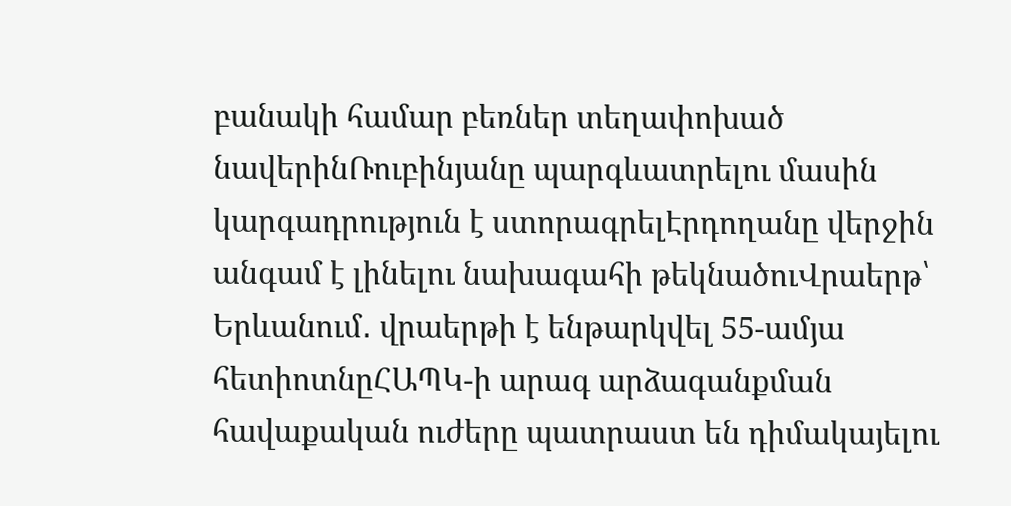բանակի համար բեռներ տեղափոխած նավերինՌուբինյանը պարգևատրելու մասին կարգադրություն է ստորագրելԷրդողանը վերջին անգամ է լինելու նախագահի թեկնածուՎրաերթ՝ Երևանում․ վրաերթի է ենթարկվել 55-ամյա հետիոտնըՀԱՊԿ-ի արագ արձագանքման հավաքական ուժերը պատրաստ են դիմակայելու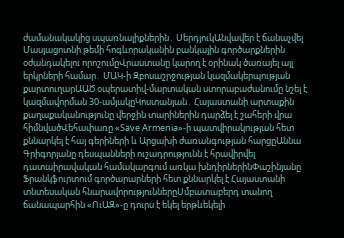ժամանակակից սպառնալիքներին․ ՍերդյուկԱնվավեր է ճանաչվել Մասյացոտնի թեմի հոգևորականին բանկային գործարքներին օժանդակելու որոշումըՎրաստանը կարող է օրինակ ծառայել այլ երկրների համար․ ՄԱԿ-ի Զբոսաշրջության կազմակերպության քարտուղարԱԱԾ օպերատիվ-մարտական ստորաբաժանումը նշել է կազմավորման 30-ամյակըԿոստանյան․ Հայաստանի արտաքին քաղաքականությունը վերջին տարիներին դարձել է շահերի վրա հիմնվածՎեհափառը «Save Armenia»-ի պատվիրակության հետ քննարկել է հայ գերիների և Արցախի ժառանգության հարցըԱննա Գրիգորյանը դեսպանների ուշադրությունն է հրավիրվել դատաիրավական համակարգում առկա խնդիրներինՓաշինյանը Ֆրանկֆուրտում գործարարների հետ քննարկել է Հայաստանի տնտեսական հնարավորություններըՍմբատաբերդ տանող ճանապարհին «ՈւԱԶ»-ը դուրս է եկել երթևեկելի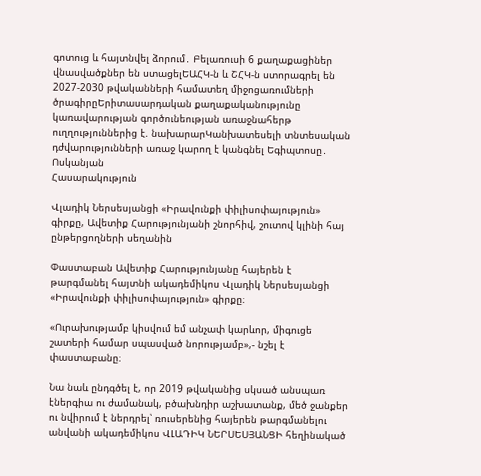գոտուց և հայտնվել ձորում․ Բելառուսի 6 քաղաքացիներ վնասվածքներ են ստացելԵԱՀԿ-ն և ՇՀԿ-ն ստորագրել են 2027-2030 թվականների համատեղ միջոցառումների ծրագիրըԵրիտասարդական քաղաքականությունը կառավարության գործունեության առաջնահերթ ուղղություններից է. նախարարԿանխատեսելի տնտեսական դժվարությունների առաջ կարող է կանգնել Եգիպտոսը․ Ոսկանյան
Հասարակություն

Վլադիկ Ներսեսյանցի «Իրավունքի փիլիսոփայություն» գիրքը, Ավետիք Հարությունյանի շնորհիվ, շուտով կլինի հայ ընթերցողների սեղանին

Փաստաբան Ավետիք Հարությունյանը հայերեն է թարգմանել հայտնի ակադեմիկոս Վլադիկ Ներսեսյանցի «Իրավունքի փիլիսոփայություն» գիրքը։

«Ուրախությամբ կիսվում եմ անչափ կարևոր, միգուցե շատերի համար սպասված նորությամբ»,- նշել է փաստաբանը։

Նա նաև ընդգծել է, որ 2019 թվականից սկսած անսպառ էներգիա ու ժամանակ, բծախնդիր աշխատանք, մեծ ջանքեր ու նվիրում է ներդրել՝ ռուսերենից հայերեն թարգմանելու անվանի ակադեմիկոս ՎԼԱԴԻԿ ՆԵՐՍԵՍՅԱՆՑԻ հեղինակած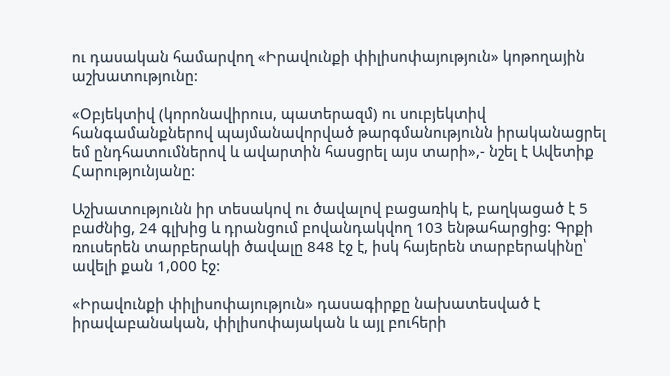ու դասական համարվող «Իրավունքի փիլիսոփայություն» կոթողային աշխատությունը:

«Օբյեկտիվ (կորոնավիրուս, պատերազմ) ու սուբյեկտիվ հանգամանքներով պայմանավորված թարգմանությունն իրականացրել եմ ընդհատումներով և ավարտին հասցրել այս տարի»,- նշել է Ավետիք Հարությունյանը:

Աշխատությունն իր տեսակով ու ծավալով բացառիկ է, բաղկացած է 5 բաժնից, 24 գլխից և դրանցում բովանդակվող 103 ենթահարցից: Գրքի ռուսերեն տարբերակի ծավալը 848 էջ է, իսկ հայերեն տարբերակինը՝ ավելի քան 1,000 էջ:

«Իրավունքի փիլիսոփայություն» դասագիրքը նախատեսված է իրավաբանական, փիլիսոփայական և այլ բուհերի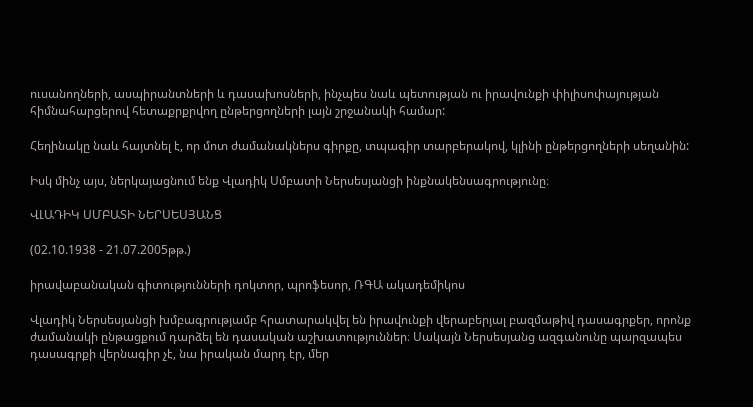ուսանողների, ասպիրանտների և դասախոսների, ինչպես նաև պետության ու իրավունքի փիլիսոփայության հիմնահարցերով հետաքրքրվող ընթերցողների լայն շրջանակի համար:

Հեղինակը նաև հայտնել է, որ մոտ ժամանակներս գիրքը, տպագիր տարբերակով, կլինի ընթերցողների սեղանին:

Իսկ մինչ այս, ներկայացնում ենք Վլադիկ Սմբատի Ներսեսյանցի ինքնակենսագրությունը։

ՎԼԱԴԻԿ ՍՄԲԱՏԻ ՆԵՐՍԵՍՅԱՆՑ

(02.10.1938 - 21.07.2005թթ.)

իրավաբանական գիտությունների դոկտոր, պրոֆեսոր, ՌԳԱ ակադեմիկոս

Վլադիկ Ներսեսյանցի խմբագրությամբ հրատարակվել են իրավունքի վերաբերյալ բազմաթիվ դասագրքեր, որոնք ժամանակի ընթացքում դարձել են դասական աշխատություններ։ Սակայն Ներսեսյանց ազգանունը պարզապես դասագրքի վերնագիր չէ, նա իրական մարդ էր, մեր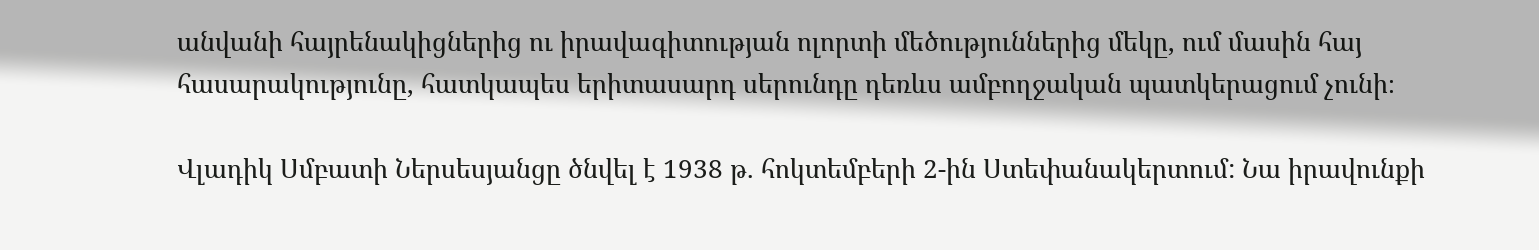անվանի հայրենակիցներից ու իրավագիտության ոլորտի մեծություններից մեկը, ում մասին հայ հասարակությունը, հատկապես երիտասարդ սերունդը դեռևս ամբողջական պատկերացում չունի։

Վլադիկ Սմբատի Ներսեսյանցը ծնվել է 1938 թ. հոկտեմբերի 2-ին Ստեփանակերտում: Նա իրավունքի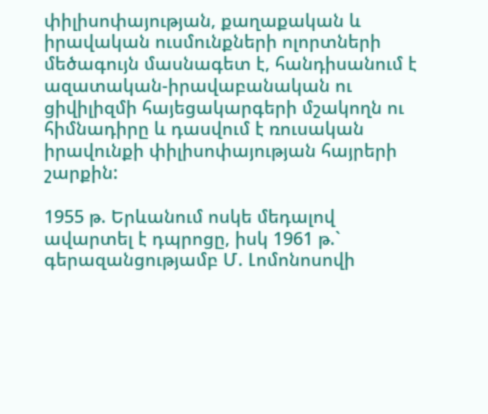փիլիսոփայության, քաղաքական և իրավական ուսմունքների ոլորտների մեծագույն մասնագետ է, հանդիսանում է ազատական-իրավաբանական ու ցիվիլիզմի հայեցակարգերի մշակողն ու հիմնադիրը և դասվում է ռուսական իրավունքի փիլիսոփայության հայրերի շարքին:

1955 թ. Երևանում ոսկե մեդալով ավարտել է դպրոցը, իսկ 1961 թ.` գերազանցությամբ Մ. Լոմոնոսովի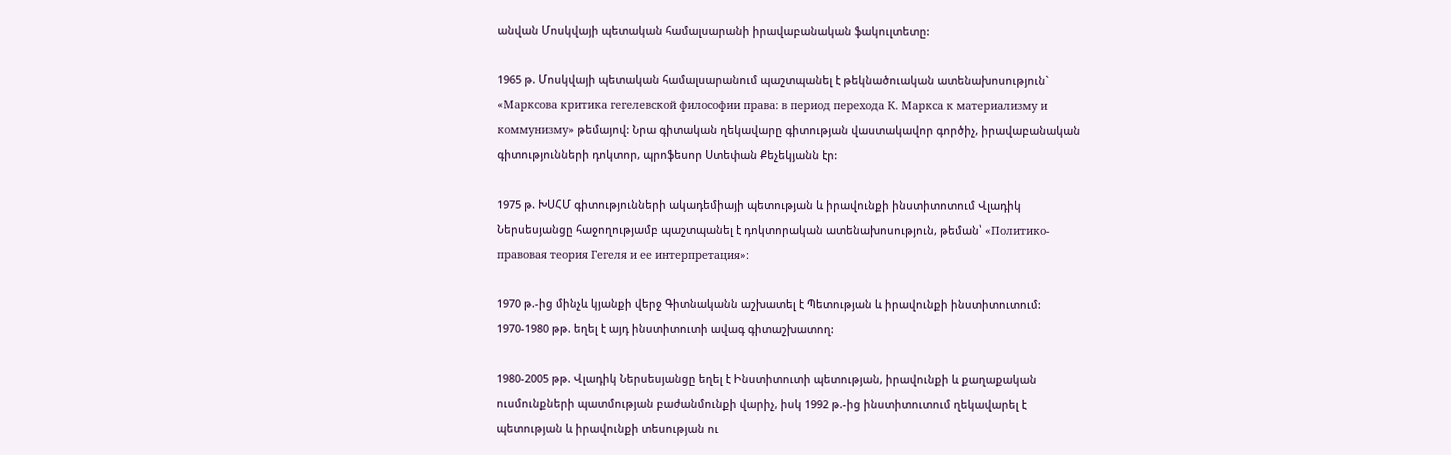անվան Մոսկվայի պետական համալսարանի իրավաբանական ֆակուլտետը:

1965 թ. Մոսկվայի պետական համալսարանում պաշտպանել է թեկնածուական ատենախոսություն` «Марксова критика гегелевской философии права: в период перехода К. Маркса к материализму и коммунизму» թեմայով: Նրա գիտական ղեկավարը գիտության վաստակավոր գործիչ, իրավաբանական գիտությունների դոկտոր, պրոֆեսոր Ստեփան Քեչեկյանն էր:

1975 թ. ԽՍՀՄ գիտությունների ակադեմիայի պետության և իրավունքի ինստիտոտում Վլադիկ Ներսեսյանցը հաջողությամբ պաշտպանել է դոկտորական ատենախոսություն, թեման՝ «Политико-правовая теория Гегеля и ее интерпретация»:

1970 թ.-ից մինչև կյանքի վերջ Գիտնականն աշխատել է Պետության և իրավունքի ինստիտուտում: 1970-1980 թթ. եղել է այդ ինստիտուտի ավագ գիտաշխատող:

1980-2005 թթ. Վլադիկ Ներսեսյանցը եղել է Ինստիտուտի պետության, իրավունքի և քաղաքական ուսմունքների պատմության բաժանմունքի վարիչ, իսկ 1992 թ.-ից ինստիտուտում ղեկավարել է պետության և իրավունքի տեսության ու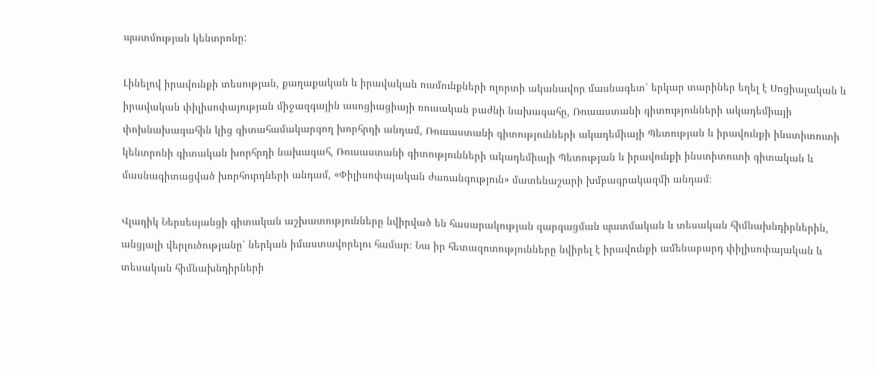պատմության կենտրոնը:

Լինելով իրավունքի տեսության, քաղաքական և իրավական ուսմունքների ոլորտի ականավոր մասնագետ՝ երկար տարիներ եղել է Սոցիալական և իրավական փիլիսոփայության միջազգային ասոցիացիայի ռուսական բաժնի նախագահը, Ռուսաստանի գիտությունների ակադեմիայի փոխնախագահին կից գիտահամակարգող խորհրդի անդամ, Ռուսաստանի գիտությունների ակադեմիայի Պետության և իրավունքի ինստիտուտի կենտրոնի գիտական խորհրդի նախագահ, Ռուսաստանի գիտությունների ակադեմիայի Պետության և իրավունքի ինստիտուտի գիտական և մասնագիտացված խորհուրդների անդամ, «Փիլիսոփայական ժառանգություն» մատենաշարի խմբագրակազմի անդամ։

Վլադիկ Ներսեսյանցի գիտական աշխատությունները նվիրված են հասարակության զարգացման պատմական և տեսական հիմնախնդիրներին, անցյալի վերլուծությանը՝ ներկան իմաստավորելու համար։ Նա իր հետազոտությունները նվիրել է իրավունքի ամենաբարդ փիլիսոփայական և տեսական հիմնախնդիրների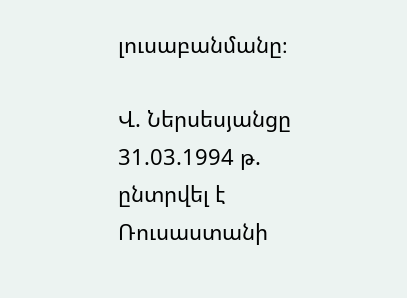լուսաբանմանը։

Վ. Ներսեսյանցը 31.03.1994 թ. ընտրվել է Ռուսաստանի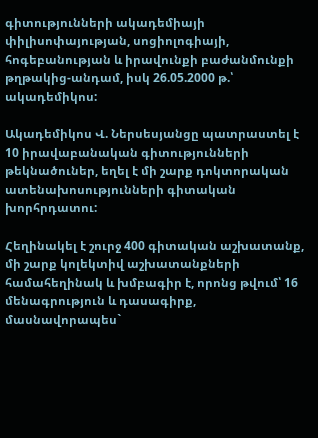գիտությունների ակադեմիայի փիլիսոփայության, սոցիոլոգիայի, հոգեբանության և իրավունքի բաժանմունքի թղթակից-անդամ, իսկ 26.05.2000 թ.՝ ակադեմիկոս:

Ակադեմիկոս Վ. Ներսեսյանցը պատրաստել է 10 իրավաբանական գիտությունների թեկնածուներ, եղել է մի շարք դոկտորական ատենախոսությունների գիտական խորհրդատու:

Հեղինակել է շուրջ 400 գիտական աշխատանք, մի շարք կոլեկտիվ աշխատանքների համահեղինակ և խմբագիր է, որոնց թվում՝ 16 մենագրություն և դասագիրք, մասնավորապես`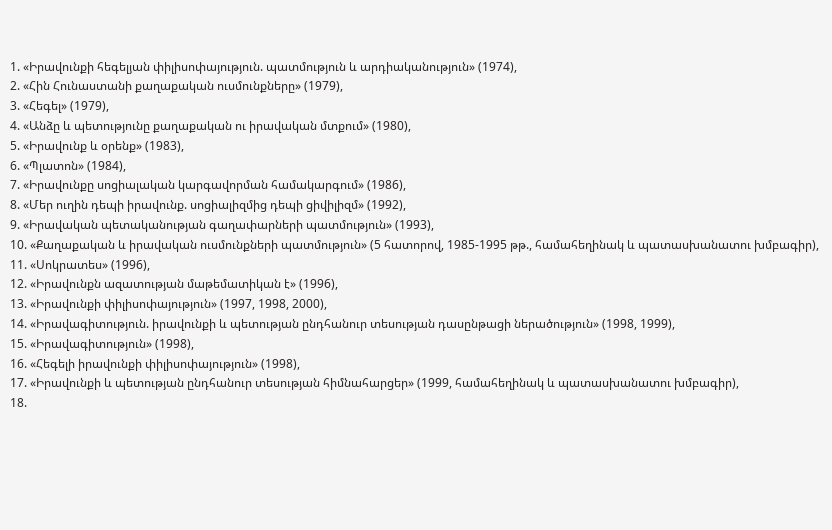1. «Իրավունքի հեգելյան փիլիսոփայություն. պատմություն և արդիականություն» (1974),
2. «Հին Հունաստանի քաղաքական ուսմունքները» (1979),
3. «Հեգել» (1979),
4. «Անձը և պետությունը քաղաքական ու իրավական մտքում» (1980),
5. «Իրավունք և օրենք» (1983),
6. «Պլատոն» (1984),
7. «Իրավունքը սոցիալական կարգավորման համակարգում» (1986),
8. «Մեր ուղին դեպի իրավունք. սոցիալիզմից դեպի ցիվիլիզմ» (1992),
9. «Իրավական պետականության գաղափարների պատմություն» (1993),
10. «Քաղաքական և իրավական ուսմունքների պատմություն» (5 հատորով, 1985-1995 թթ., համահեղինակ և պատասխանատու խմբագիր),
11. «Սոկրատես» (1996),
12. «Իրավունքն ազատության մաթեմատիկան է» (1996),
13. «Իրավունքի փիլիսոփայություն» (1997, 1998, 2000),
14. «Իրավագիտություն. իրավունքի և պետության ընդհանուր տեսության դասընթացի ներածություն» (1998, 1999),
15. «Իրավագիտություն» (1998),
16. «Հեգելի իրավունքի փիլիսոփայություն» (1998),
17. «Իրավունքի և պետության ընդհանուր տեսության հիմնահարցեր» (1999, համահեղինակ և պատասխանատու խմբագիր),
18.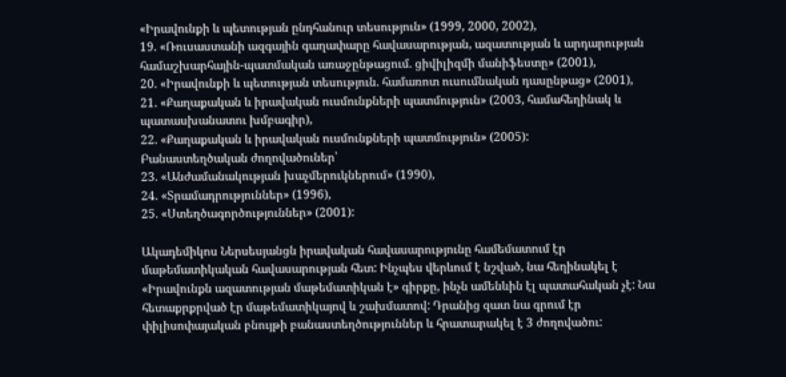«Իրավունքի և պետության ընդհանուր տեսություն» (1999, 2000, 2002),
19. «Ռուսաստանի ազգային գաղափարը հավասարության, ազատության և արդարության համաշխարհային-պատմական առաջընթացում. ցիվիլիզմի մանիֆեստը» (2001),
20. «Իրավունքի և պետության տեսություն. համառոտ ուսումնական դասընթաց» (2001),
21. «Քաղաքական և իրավական ուսմունքների պատմություն» (2003, համահեղինակ և պատասխանատու խմբագիր),
22. «Քաղաքական և իրավական ուսմունքների պատմություն» (2005):
Բանաստեղծական ժողովածուներ՝
23. «Անժամանակության խաչմերուկներում» (1990),
24. «Տրամադրություններ» (1996),
25. «Ստեղծագործություններ» (2001):

Ակադեմիկոս Ներսեսյանցն իրավական հավասարությունը համեմատում էր մաթեմատիկական հավասարության հետ: Ինչպես վերևում է նշված, նա հեղինակել է «Իրավունքն ազատության մաթեմատիկան է» գիրքը, ինչն ամենևին էլ պատահական չէ: Նա հետաքրքրված էր մաթեմատիկայով և շախմատով: Դրանից զատ նա գրում էր փիլիսոփայական բնույթի բանաստեղծություններ և հրատարակել է 3 ժողովածու: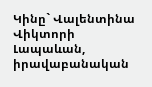Կինը` Վալենտինա Վիկտորի Լապաևան, իրավաբանական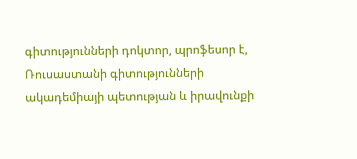գիտությունների դոկտոր, պրոֆեսոր է, Ռուսաստանի գիտությունների ակադեմիայի պետության և իրավունքի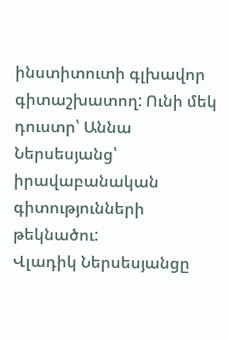ինստիտուտի գլխավոր գիտաշխատող: Ունի մեկ դուստր՝ Աննա Ներսեսյանց՝ իրավաբանական գիտությունների թեկնածու:
Վլադիկ Ներսեսյանցը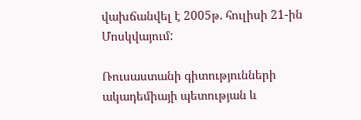վախճանվել է 2005թ. հուլիսի 21-ին Մոսկվայում:

Ռուսաստանի գիտությունների ակադեմիայի պետության և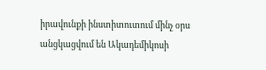իրավունքի ինստիտուտում մինչ օրս անցկացվում են Ակադեմիկոսի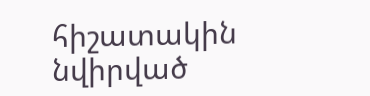հիշատակին նվիրված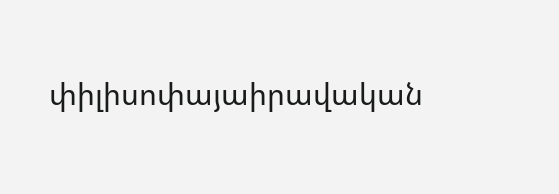փիլիսոփայաիրավական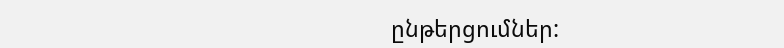ընթերցումներ: